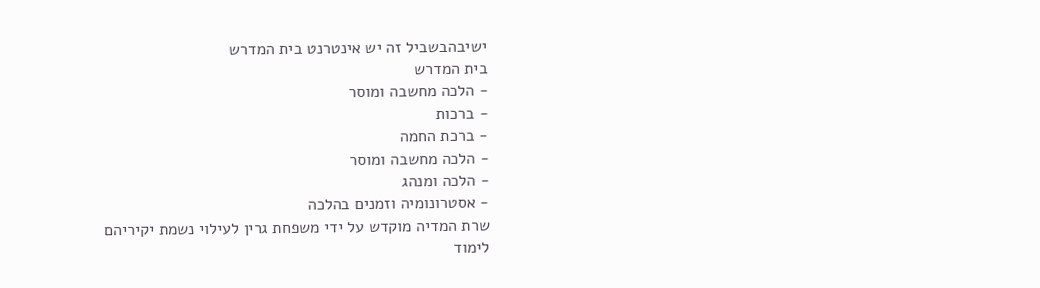ישיבהבשביל זה יש אינטרנט בית המדרש
בית המדרש
- הלכה מחשבה ומוסר
- ברכות
- ברכת החמה
- הלכה מחשבה ומוסר
- הלכה ומנהג
- אסטרונומיה וזמנים בהלכה
שרת המדיה מוקדש על ידי משפחת גרין לעילוי נשמת יקיריהם
לימוד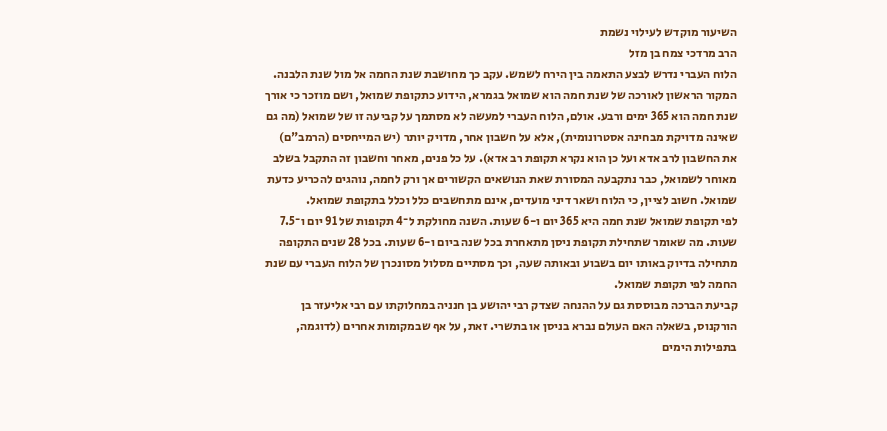השיעור מוקדש לעילוי נשמת
הרב מרדכי צמח בן מזל
הלוח העברי נדרש לבצע התאמה בין הירח לשמש. עקב כך מחושבת שנת החמה אל מול שנת הלבנה. המקור הראשון לאורכה של שנת חמה הוא שמואל בגמרא, הידוע כתקופת שמואל, ושם מוזכר כי אורך שנת חמה הוא 365 ימים ורבע. אולם, הלוח העברי למעשה לא מסתמך על קביעה זו של שמואל (מה גם שאינה מדויקת מבחינה אסטרונומית), אלא על חשבון אחר, מדויק יותר (יש המייחסים (הרמב"ם) את החשבון לרב אדא ועל כן הוא נקרא תקופת רב אדא). על כל פנים, מאחר וחשבון זה התקבל בשלב מאוחר לשמואל, כבר נתקבעה המסורת שאת הנושאים הקשורים אך ורק לחמה, נוהגים להכריע כדעת שמואל. חשוב לציין, כי הלוח ושאר דיני מועדים, אינם מתחשבים כלל וכלל בתקופת שמואל.
לפי תקופת שמואל שנת חמה היא 365 יום ו-6 שעות. השנה מחולקת ל־4 תקופות של 91 יום ו־7.5 שעות. מה שאומר שתחילת תקופת ניסן מתאחרת בכל שנה ביום ו-6 שעות. בכל 28 שנים התקופה מתחילה בדיוק באותו יום בשבוע ובאותה שעה, וכך מסתיים מסלול מסונכרן של הלוח העברי עם שנת החמה לפי תקופת שמואל.
קביעת הברכה מבוססת גם על ההנחה שצדק רבי יהושע בן חנניה במחלוקתו עם רבי אליעזר בן הורקנוס, בשאלה האם העולם נברא בניסן או בתשרי. זאת, על אף שבמקומות אחרים (לדוגמה, בתפילות הימים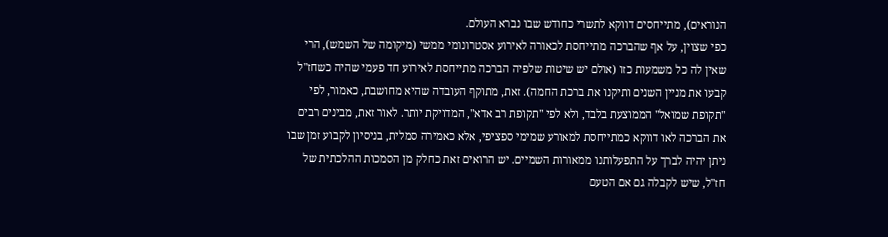הנוראים), מתייחסים דווקא לתשרי כחודש שבו נברא העולם.
כפי שצוין, על אף שהברכה מתייחסת לכאורה לאירוע אסטרונומי ממשי (מיקומה של השמש), הרי שאין לה כל משמעות כזו (אולם יש שיטות שלפיה הברכה מתייחסת לאירוע חד פעמי שהיה כשחז"ל קבעו את מניין השנים ותיקנו את ברכת החמה). זאת, מתוקף העובדה שהיא מחושבת, כאמור, לפי "תקופת שמואל" הממוצעת בלבד, ולא לפי "תקופת רב אדא", המדויקת יותר. לאור זאת, מבינים רבים את הברכה לאו דווקא כמתייחסת למאורע שמימי ספציפי, אלא כאמירה סמלית, בניסיון לקבוע זמן שבו ניתן יהיה לברך על התפעלותנו ממאורות השמיים. יש הרואים זאת כחלק מן הסמכות ההלכתית של חז"ל, שיש לקבלה גם אם הטעם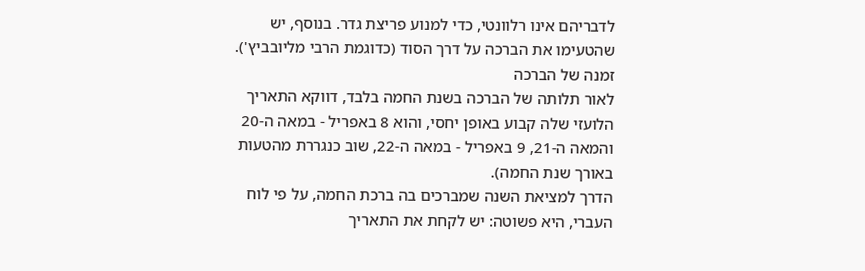לדבריהם אינו רלוונטי, כדי למנוע פריצת גדר. בנוסף, יש שהטעימו את הברכה על דרך הסוד (כדוגמת הרבי מליובביץ').
זמנה של הברכה
לאור תלותה של הברכה בשנת החמה בלבד, דווקא התאריך הלועזי שלה קבוע באופן יחסי, והוא 8 באפריל - במאה ה-20 והמאה ה-21, 9 באפריל - במאה ה-22, שוב כנגררת מהטעות באורך שנת החמה).
הדרך למציאת השנה שמברכים בה ברכת החמה, על פי לוח העברי, היא פשוטה: יש לקחת את התאריך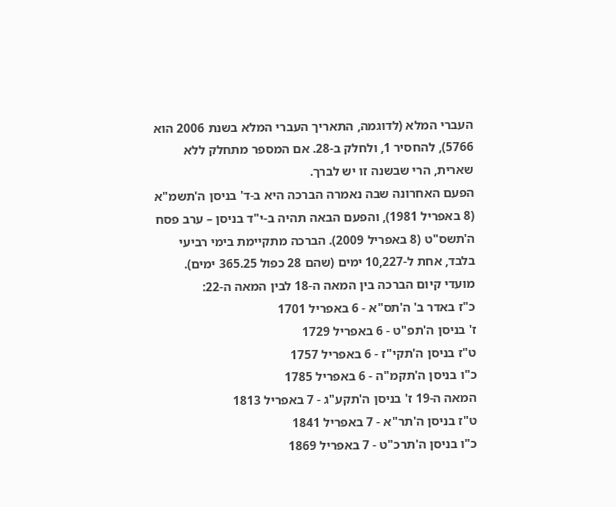העברי המלא (לדוגמה, התאריך העברי המלא בשנת 2006 הוא 5766), להחסיר 1, ולחלק ב-28. אם המספר מתחלק ללא שארית, הרי שבשנה זו יש לברך.
הפעם האחרונה שבה נאמרה הברכה היא ב-ד' בניסן ה'תשמ"א (8 באפריל 1981), והפעם הבאה תהיה ב-י"ד בניסן – ערב פסח ה'תשס"ט (8 באפריל 2009). הברכה מתקיימת בימי רביעי בלבד, אחת ל-10,227 ימים (שהם 28 כפול 365.25 ימים).
מועדי קיום הברכה בין המאה ה-18 לבין המאה ה-22:
כ"ז באדר ב' ה'תס"א - 6 באפריל 1701
ז' בניסן ה'תפ"ט - 6 באפריל 1729
ט"ז בניסן ה'תקי"ז - 6 באפריל 1757
כ"ו בניסן ה'תקמ"ה - 6 באפריל 1785
המאה ה-19 ז' בניסן ה'תקע"ג - 7 באפריל 1813
ט"ז בניסן ה'תר"א - 7 באפריל 1841
כ"ו בניסן ה'תרכ"ט - 7 באפריל 1869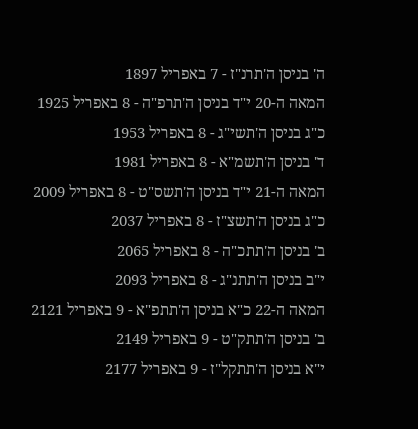ה' בניסן ה'תרנ"ז - 7 באפריל 1897
המאה ה-20 י"ד בניסן ה'תרפ"ה - 8 באפריל 1925
כ"ג בניסן ה'תשי"ג - 8 באפריל 1953
ד' בניסן ה'תשמ"א - 8 באפריל 1981
המאה ה-21 י"ד בניסן ה'תשס"ט - 8 באפריל 2009
כ"ג בניסן ה'תשצ"ז - 8 באפריל 2037
ב' בניסן ה'תתכ"ה - 8 באפריל 2065
י"ב בניסן ה'תתנ"ג - 8 באפריל 2093
המאה ה-22 כ"א בניסן ה'תתפ"א - 9 באפריל 2121
ב' בניסן ה'תתק"ט - 9 באפריל 2149
י"א בניסן ה'תתקל"ז - 9 באפריל 2177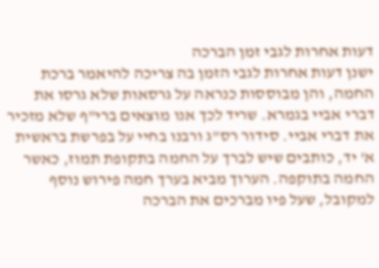דעות אחרות לגבי זמן הברכה
ישנן דעות אחרות לגבי הזמן בה צריכה להיאמר ברכת החמה, והן מבוססות כנראה על גרסאות שלא גרסו את דברי אביי בגמרא. שריד לכך אנו מוצאים ברי"ף שלא מזכיר את דברי אביי. סידור רס"ג ורבנו בחיי על בפרשת בראשית א' יד, כותבים שיש לברך על החמה בתקופת תמוז, כאשר החמה בתוקפה. הערוך מביא בערך חמה פירוש נוסף למקובל, שעל פיו מברכים את הברכה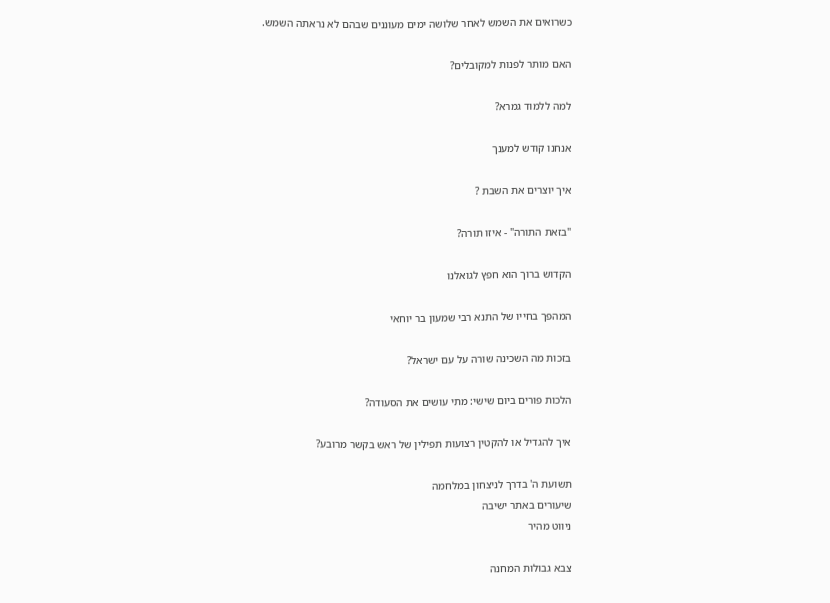כשרואים את השמש לאחר שלושה ימים מעוננים שבהם לא נראתה השמש.

האם מותר לפנות למקובלים?

למה ללמוד גמרא?

אנחנו קודש למענך

איך יוצרים את השבת ?

"בזאת התורה" - איזו תורה?

הקדוש ברוך הוא חפץ לגואלנו

המהפך בחייו של התנא רבי שמעון בר יוחאי

בזכות מה השכינה שורה על עם ישראל?

הלכות פורים ביום שישי: מתי עושים את הסעודה?

איך להגדיל או להקטין רצועות תפילין של ראש בקשר מרובע?

תשועת ה' בדרך לניצחון במלחמה
שיעורים באתר ישיבה
ניווט מהיר

צבא גבולות המחנה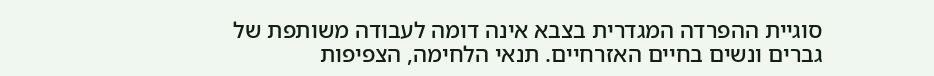סוגיית ההפרדה המגדרית בצבא אינה דומה לעבודה משותפת של גברים ונשים בחיים האזרחיים. תנאי הלחימה, הצפיפות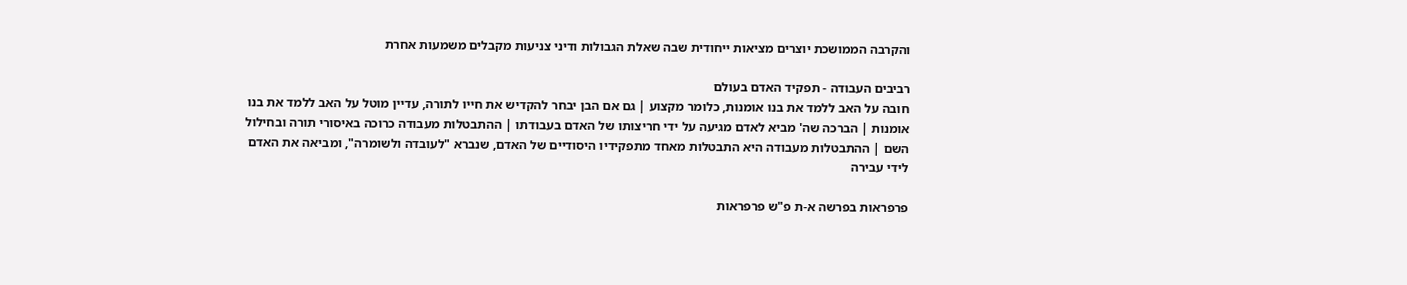והקרבה הממושכת יוצרים מציאות ייחודית שבה שאלת הגבולות ודיני צניעות מקבלים משמעות אחרת

רביבים העבודה - תפקיד האדם בעולם
חובה על האב ללמד את בנו אומנות, כלומר מקצוע | גם אם הבן יבחר להקדיש את חייו לתורה, עדיין מוטל על האב ללמד את בנו אומנות | הברכה שה' מביא לאדם מגיעה על ידי חריצותו של האדם בעבודתו | ההתבטלות מעבודה כרוכה באיסורי תורה ובחילול השם | ההתבטלות מעבודה היא התבטלות מאחד מתפקידיו היסודיים של האדם, שנברא "לעובדה ולשומרה", ומביאה את האדם לידי עבירה

פרפראות בפרשה א-ת פ"ש פרפראות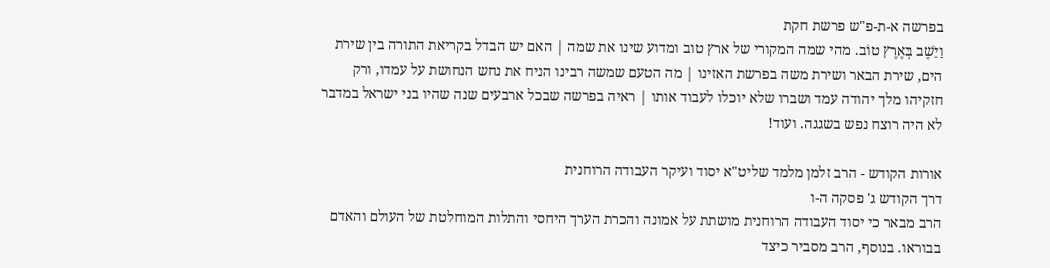בפרשה א-ת-פ"ש פרשת חקת
וַיֵּשֶׁב בְּאֶרֶץ טוֹב. מהי שמה המקורי של ארץ טוב ומדוע שינו את שמה | האם יש הבדל בקריאת התורה בין שירת הים, שירת הבאר ושירת משה בפרשת האזינו | מה הטעם שמשה רבינו הניח את נחש הנחושת על עמדו, ורק חזקיהו מלך יהודה עמד ושברו שלא יוכלו לעבוד אותו | ראיה בפרשה שבכל ארבעים שנה שהיו בני ישראל במדבר לא היה רוצח נפש בשגגה. ועוד!

אורות הקודש - הרב זלמן מלמד שליט"א יסוד ועיקר העבודה הרוחנית
דרך הקודש ג' פסקה ה-ו
הרב מבאר כי יסוד העבודה הרוחנית מושתת על אמונה והכרת הערך היחסי והתלות המוחלטת של העולם והאדם בבוראו. בנוסף, הרב מסביר כיצד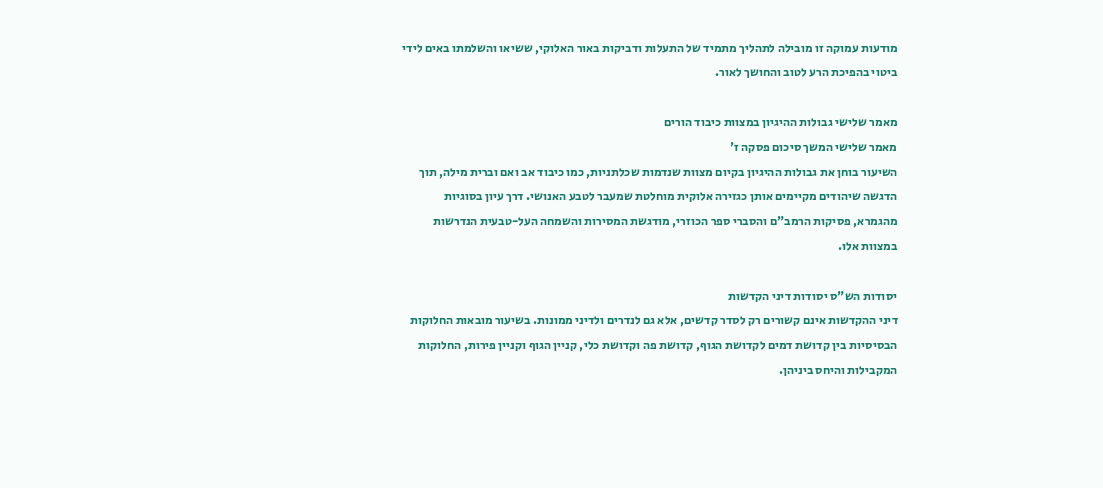מודעות עמוקה זו מובילה לתהליך מתמיד של התעלות ודביקות באור האלוקי, ששיאו והשלמתו באים לידי ביטוי בהפיכת הרע לטוב והחושך לאור.

מאמר שלישי גבולות ההיגיון במצוות כיבוד הורים
מאמר שלישי המשך סיכום פסקה ז'
השיעור בוחן את גבולות ההיגיון בקיום מצוות שנדמות שכלתניות, כמו כיבוד אב ואם וברית מילה, תוך הדגשה שיהודים מקיימים אותן כגזירה אלוקית מוחלטת שמעבר לטבע האנושי. דרך עיון בסוגיות מהגמרא, פסיקות הרמב"ם והסברי ספר הכוזרי, מודגשת המסירות והשמחה העל-טבעית הנדרשות במצוות אלו.

יסודות הש"ס יסודות דיני הקדשות
דיני ההקדשות אינם קשורים רק לסדר קדשים, אלא גם לנדרים ולדיני ממונות. בשיעור מובאות החלוקות הבסיסיות בין קדושת דמים לקדושת הגוף, קדושת פה וקדושת כלי, קניין הגוף וקניין פירות, החלוקות המקבילות והיחס ביניהן.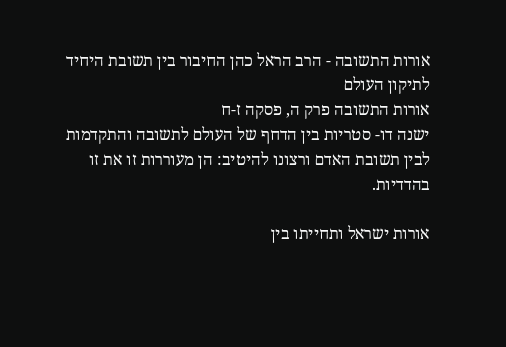אורות התשובה - הרב הראל כהן החיבור בין תשובת היחיד לתיקון העולם
אורות התשובה פרק ה, פסקה ז-ח
ישנה דו- סטריות בין הדחף של העולם לתשובה והתקדמות לבין תשובת האדם ורצונו להיטיב: הן מעוררות זו את זו בהדדיות.

אורות ישראל ותחייתו בין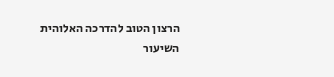הרצון הטוב להדרכה האלוהית
השיעור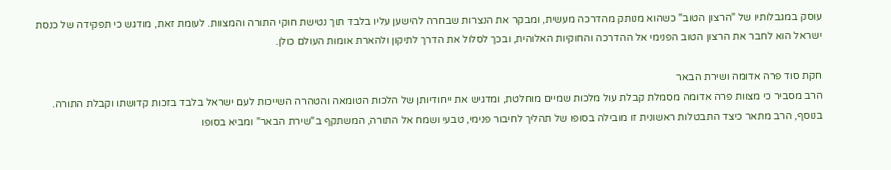עוסק במגבלותיו של "הרצון הטוב" כשהוא מנותק מהדרכה מעשית, ומבקר את הנצרות שבחרה להישען עליו בלבד תוך נטישת חוקי התורה והמצוות. לעומת זאת, מודגש כי תפקידה של כנסת ישראל הוא לחבר את הרצון הטוב הפנימי אל ההדרכה והחוקיות האלוהית, ובכך לסלול את הדרך לתיקון ולהארת אומות העולם כולן.

חקת סוד פרה אדומה ושירת הבאר
הרב מסביר כי מצוות פרה אדומה מסמלת קבלת עול מלכות שמיים מוחלטת, ומדגיש את ייחודיותן של הלכות הטומאה והטהרה השייכות לעם ישראל בלבד בזכות קדושתו וקבלת התורה. בנוסף, הרב מתאר כיצד התבטלות ראשונית זו מובילה בסופו של תהליך לחיבור פנימי, טבעי ושמח אל התורה, המשתקף ב"שירת הבאר" ומביא בסופו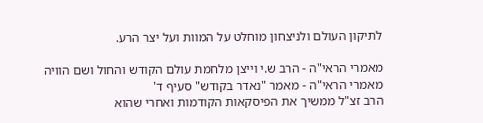לתיקון העולם ולניצחון מוחלט על המוות ועל יצר הרע.

מאמרי הראי"ה - הרב ש.י וייצן מלחמת עולם הקודש והחול ושם הוויה
מאמרי הראי"ה - מאמר "נאדר בקודש" סעיף ד'
הרב זצ"ל ממשיך את הפיסקאות הקודמות ואחרי שהוא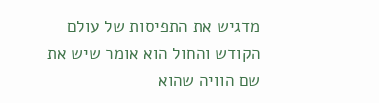מדגיש את התפיסות של עולם הקודש והחול הוא אומר שיש את שם הוויה שהוא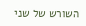השורש של שני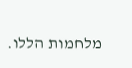מלחמות הללו.